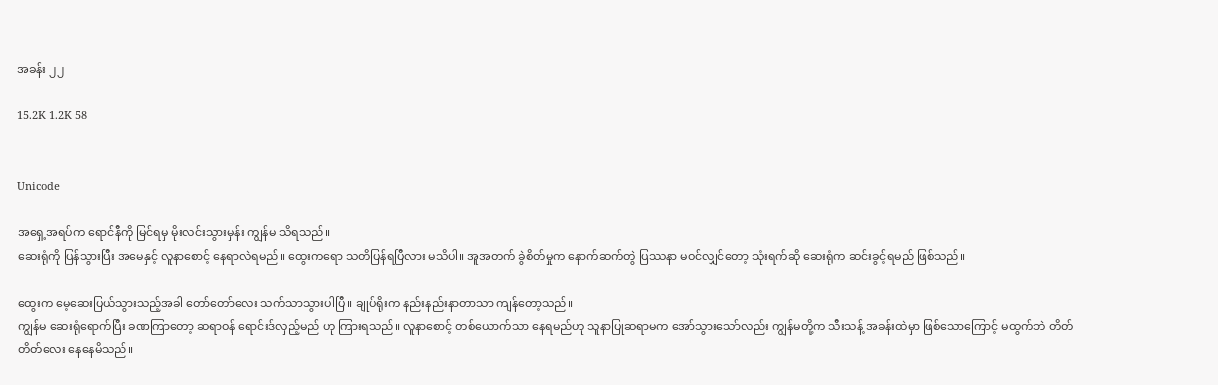အခန်း ၂၂

15.2K 1.2K 58


Unicode

အရှေ့အရပ်က ရောင်နီကို မြင်ရမှ မိုးလင်းသွားမှန်း ကျွန်မ သိရသည်။
ဆေးရုံကို ပြန်သွားပြီး အမေနှင့် လူနာစောင့် နေရာလဲရမည်။ ထွေးကရော သတိပြန်ရပြီလား မသိပါ။ အူအတက် ခွဲစိတ်မှုက နောက်ဆက်တွဲ ပြဿနာ မဝင်လျှင်တော့ သုံးရက်ဆို ဆေးရုံက ဆင်းခွင့်ရမည် ဖြစ်သည်။

ထွေးက မေ့ဆေးပြယ်သွားသည့်အခါ တော်တော်လေး သက်သာသွားပါပြီ။ ချုပ်ရိုးက နည်းနည်းနာတာသာ ကျန်တော့သည်။
ကျွန်မ ဆေးရုံရောက်ပြီး ခဏကြာတော့ ဆရာဝန် ရောင်းဒ်လှည့်မည် ဟု ကြားရသည်။ လူနာစောင့် တစ်ယောက်သာ နေရမည်ဟု သူနာပြုဆရာမက အော်သွားသော်လည်း ကျွန်မတို့က သီးသန့် အခန်းထဲမှာ ဖြစ်သောကြောင့် မထွက်ဘဲ တိတ်တိတ်လေး နေနေမိသည်။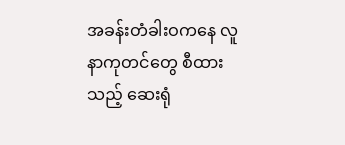အခန်းတံခါးဝကနေ လူနာကုတင်တွေ စီထားသည့် ဆေးရုံ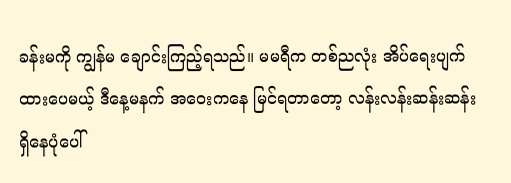ခန်းမကို ကျွန်မ ချောင်းကြည့်ရသည်။ မမရီက တစ်ညလုံး အိပ်ရေးပျက်ထားပေမယ့် ဒီနေ့မနက် အဝေးကနေ မြင်ရ‌တာတော့ လန်းလန်းဆန်းဆန်း ရှိနေပုံပေါ်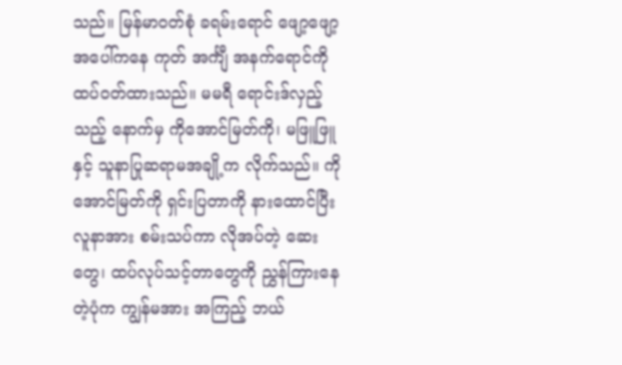သည်။ မြန်မာဝတ်စုံ ခရမ်းရောင် ဖျော့ဖျော့ အပေါ်ကနေ ကုတ် အင်္ကျီ အနက်ရောင်ကို ထပ်ဝတ်ထားသည်။ မမရီ ရောင်းဒ်လှည့်သည့် နောက်မှ ကိုအောင်မြတ်ကို၊ မဖြူဖြူနှင့် သူနာပြုဆရာမအချို့က လိုက်သည်။ ကို အောင်မြတ်ကို ရှင်းပြတာကို နားထောင်ပြီး လူနာအား စမ်းသပ်ကာ လိုအပ်တဲ့ ဆေးတွေ၊ ထပ်လုပ်သင့်တာတွေကို ညွှန်ကြားနေတဲ့ပုံက ကျွန်မအား အကြည့် ဘယ်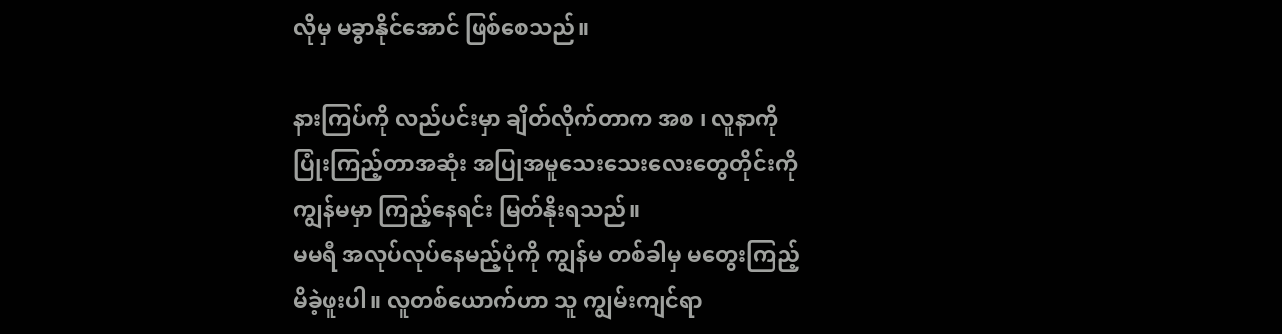လိုမှ မခွာနိုင်အောင် ဖြစ်စေသည်။

နားကြပ်ကို လည်ပင်းမှာ ချိတ်လိုက်တာက အစ ၊ လူနာကို ပြုံးကြည့်တာအဆုံး အပြုအမူသေးသေးလေးတွေတိုင်းကို ကျွန်မမှာ ကြည့်နေရင်း မြတ်နိုးရသည်။
မမရီ အလုပ်လုပ်နေမည့်ပုံကို ကျွန်မ တစ်ခါမှ မတွေးကြည့်မိခဲ့ဖူးပါ။ လူတစ်ယောက်ဟာ သူ ကျွမ်းကျင်ရာ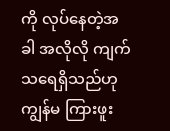ကို လုပ်နေတဲ့အခါ အလိုလို ကျက်သရေရှိသည်ဟု ကျွန်မ ကြားဖူး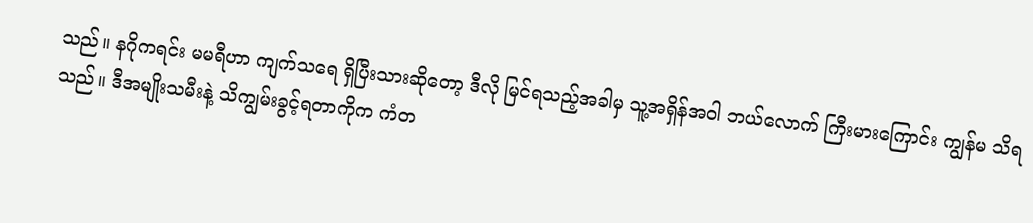သည်။ နဂိုကရင်း မမရီဟာ ကျက်သရေ ရှိပြီးသားဆိုတော့ ဒီလို မြင်ရသည့်အခါမှ သူ့အရှိန်အဝါ ဘယ်လောက် ကြီးမားကြောင်း ကျွန်မ သိရသည်။ ဒီအမျိုးသမီးနဲ့ သိကျွမ်းခွင့်ရတာကိုက ကံတ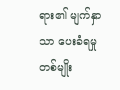ရား၏ မျက်နှာသာ ပေးခံရမှု တစ်မျိုး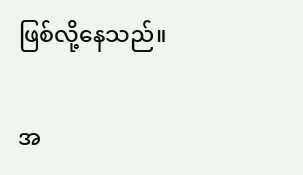ဖြစ်လို့နေသည်။

အ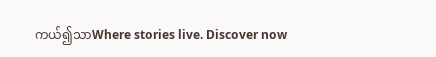ကယ်၍သာWhere stories live. Discover now